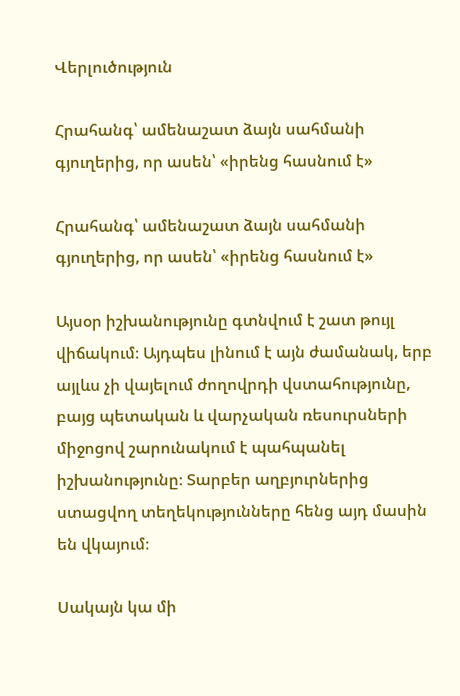Վերլուծություն

Հրահանգ՝ ամենաշատ ձայն սահմանի գյուղերից, որ ասեն՝ «իրենց հասնում է»

Հրահանգ՝ ամենաշատ ձայն սահմանի գյուղերից, որ ասեն՝ «իրենց հասնում է»

Այսօր իշխանությունը գտնվում է շատ թույլ վիճակում։ Այդպես լինում է այն ժամանակ, երբ այլևս չի վայելում ժողովրդի վստահությունը, բայց պետական և վարչական ռեսուրսների միջոցով շարունակում է պահպանել իշխանությունը։ Տարբեր աղբյուրներից ստացվող տեղեկությունները հենց այդ մասին են վկայում։

Սակայն կա մի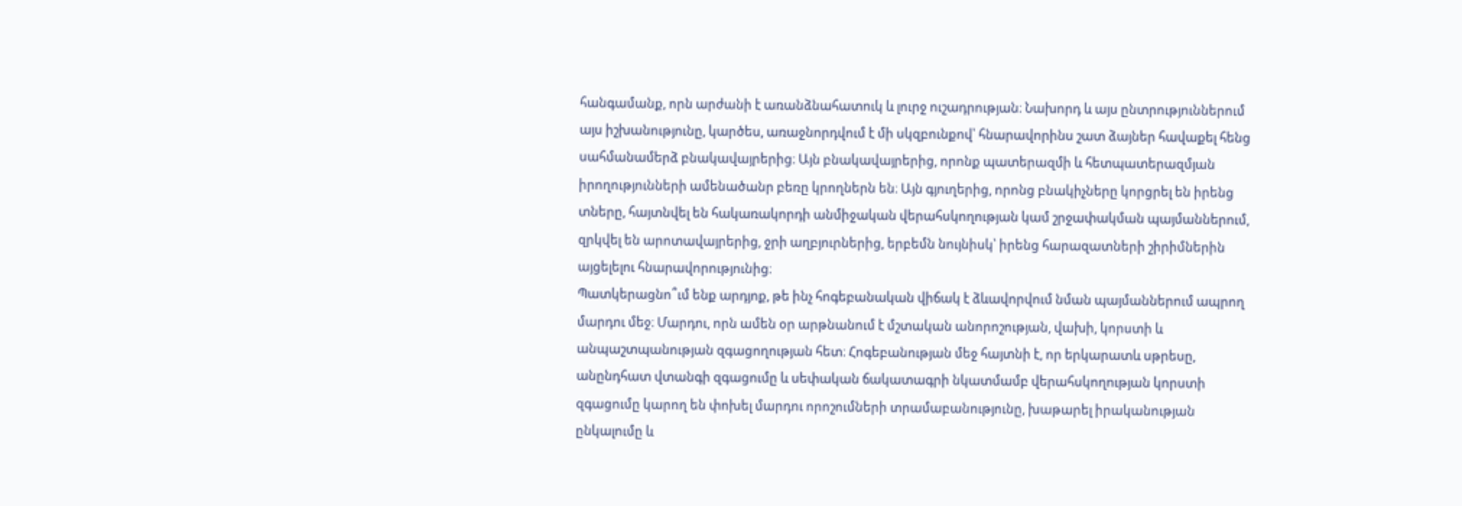հանգամանք, որն արժանի է առանձնահատուկ և լուրջ ուշադրության։ Նախորդ և այս ընտրություններում այս իշխանությունը, կարծես, առաջնորդվում է մի սկզբունքով՝ հնարավորինս շատ ձայներ հավաքել հենց սահմանամերձ բնակավայրերից։ Այն բնակավայրերից, որոնք պատերազմի և հետպատերազմյան իրողությունների ամենածանր բեռը կրողներն են։ Այն գյուղերից, որոնց բնակիչները կորցրել են իրենց տները, հայտնվել են հակառակորդի անմիջական վերահսկողության կամ շրջափակման պայմաններում, զրկվել են արոտավայրերից, ջրի աղբյուրներից, երբեմն նույնիսկ՝ իրենց հարազատների շիրիմներին այցելելու հնարավորությունից։
Պատկերացնո՞ւմ ենք արդյոք, թե ինչ հոգեբանական վիճակ է ձևավորվում նման պայմաններում ապրող մարդու մեջ։ Մարդու, որն ամեն օր արթնանում է մշտական անորոշության, վախի, կորստի և անպաշտպանության զգացողության հետ։ Հոգեբանության մեջ հայտնի է, որ երկարատև սթրեսը, անընդհատ վտանգի զգացումը և սեփական ճակատագրի նկատմամբ վերահսկողության կորստի զգացումը կարող են փոխել մարդու որոշումների տրամաբանությունը, խաթարել իրականության ընկալումը և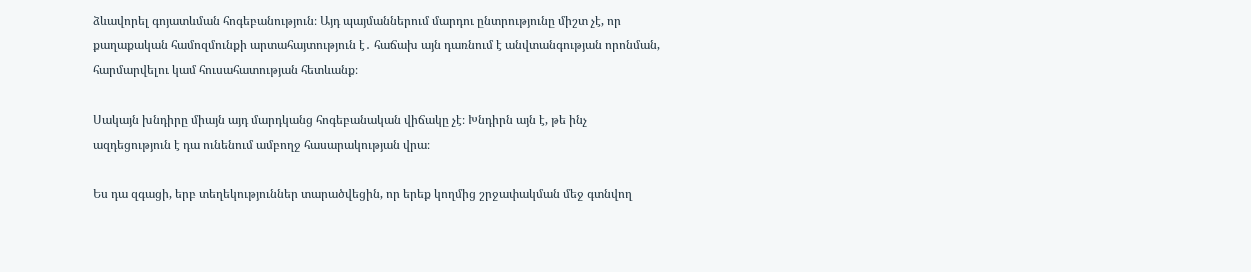ձևավորել գոյատևման հոգեբանություն։ Այդ պայմաններում մարդու ընտրությունը միշտ չէ, որ քաղաքական համոզմունքի արտահայտություն է․ հաճախ այն դառնում է անվտանգության որոնման, հարմարվելու կամ հուսահատության հետևանք։

Սակայն խնդիրը միայն այդ մարդկանց հոգեբանական վիճակը չէ։ Խնդիրն այն է, թե ինչ ազդեցություն է դա ունենում ամբողջ հասարակության վրա։

Ես դա զգացի, երբ տեղեկություններ տարածվեցին, որ երեք կողմից շրջափակման մեջ գտնվող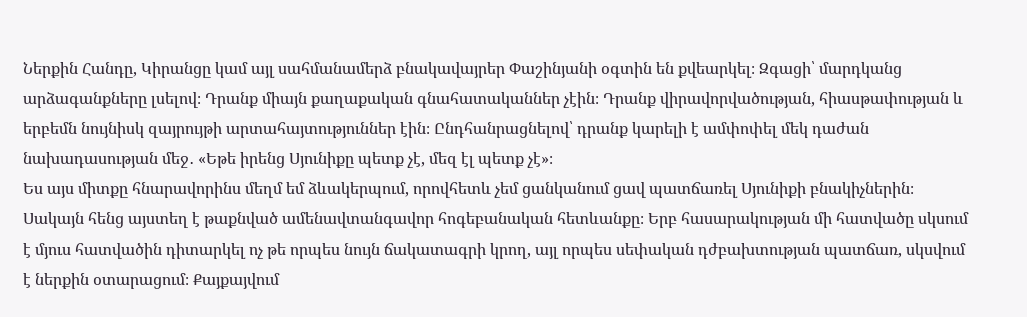Ներքին Հանդը, Կիրանցը կամ այլ սահմանամերձ բնակավայրեր Փաշինյանի օգտին են քվեարկել։ Զգացի՝ մարդկանց արձագանքները լսելով։ Դրանք միայն քաղաքական գնահատականներ չէին։ Դրանք վիրավորվածության, հիասթափության և երբեմն նույնիսկ զայրույթի արտահայտություններ էին։ Ընդհանրացնելով՝ դրանք կարելի է ամփոփել մեկ դաժան նախադասության մեջ․ «Եթե իրենց Սյունիքը պետք չէ, մեզ էլ պետք չէ»։
Ես այս միտքը հնարավորինս մեղմ եմ ձևակերպում, որովհետև չեմ ցանկանում ցավ պատճառել Սյունիքի բնակիչներին։ Սակայն հենց այստեղ է թաքնված ամենավտանգավոր հոգեբանական հետևանքը։ Երբ հասարակության մի հատվածը սկսում է մյուս հատվածին դիտարկել ոչ թե որպես նույն ճակատագրի կրող, այլ որպես սեփական դժբախտության պատճառ, սկսվում է ներքին օտարացում։ Քայքայվում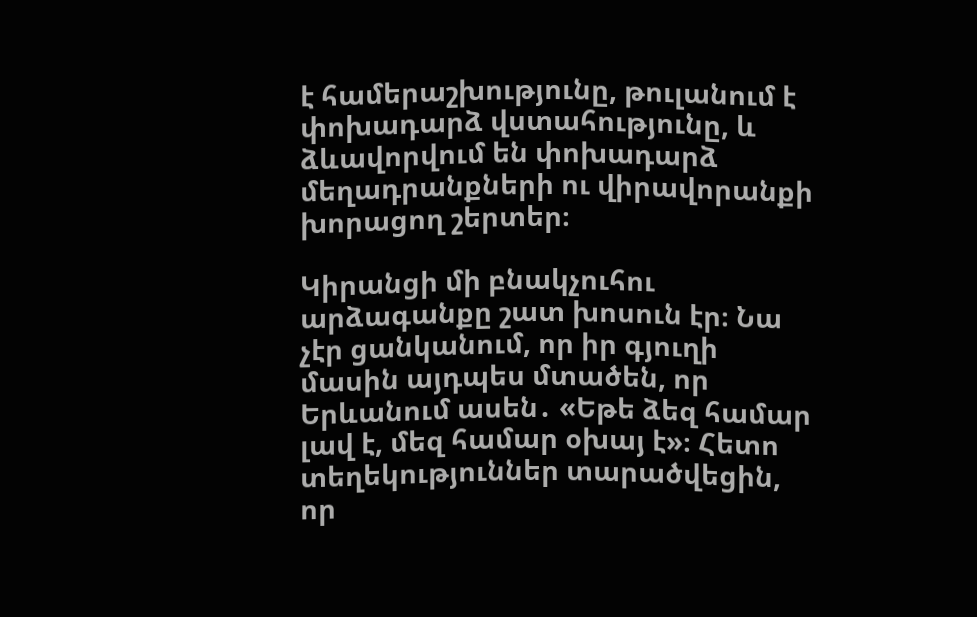է համերաշխությունը, թուլանում է փոխադարձ վստահությունը, և ձևավորվում են փոխադարձ մեղադրանքների ու վիրավորանքի խորացող շերտեր։

Կիրանցի մի բնակչուհու արձագանքը շատ խոսուն էր։ Նա չէր ցանկանում, որ իր գյուղի մասին այդպես մտածեն, որ Երևանում ասեն․ «Եթե ձեզ համար լավ է, մեզ համար օխայ է»։ Հետո տեղեկություններ տարածվեցին, որ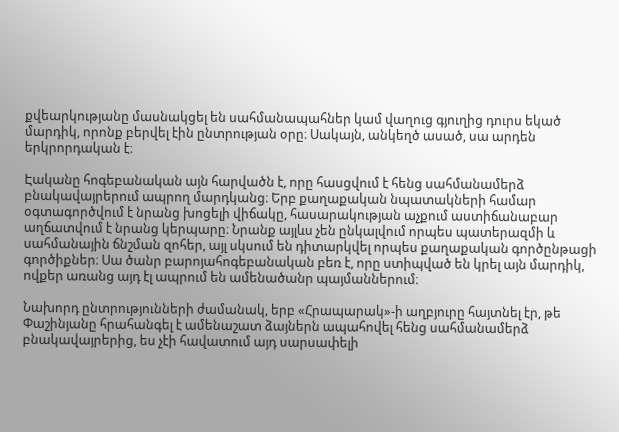քվեարկությանը մասնակցել են սահմանապահներ կամ վաղուց գյուղից դուրս եկած մարդիկ, որոնք բերվել էին ընտրության օրը։ Սակայն, անկեղծ ասած, սա արդեն երկրորդական է։

Էականը հոգեբանական այն հարվածն է, որը հասցվում է հենց սահմանամերձ բնակավայրերում ապրող մարդկանց։ Երբ քաղաքական նպատակների համար օգտագործվում է նրանց խոցելի վիճակը, հասարակության աչքում աստիճանաբար աղճատվում է նրանց կերպարը։ Նրանք այլևս չեն ընկալվում որպես պատերազմի և սահմանային ճնշման զոհեր, այլ սկսում են դիտարկվել որպես քաղաքական գործընթացի գործիքներ։ Սա ծանր բարոյահոգեբանական բեռ է, որը ստիպված են կրել այն մարդիկ, ովքեր առանց այդ էլ ապրում են ամենածանր պայմաններում։

Նախորդ ընտրությունների ժամանակ, երբ «Հրապարակ»-ի աղբյուրը հայտնել էր, թե Փաշինյանը հրահանգել է ամենաշատ ձայներն ապահովել հենց սահմանամերձ բնակավայրերից, ես չէի հավատում այդ սարսափելի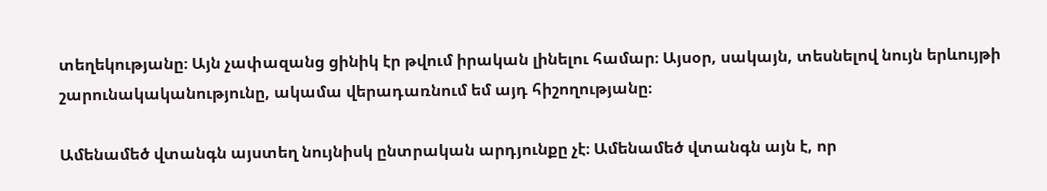տեղեկությանը։ Այն չափազանց ցինիկ էր թվում իրական լինելու համար։ Այսօր, սակայն, տեսնելով նույն երևույթի շարունակականությունը, ակամա վերադառնում եմ այդ հիշողությանը։

Ամենամեծ վտանգն այստեղ նույնիսկ ընտրական արդյունքը չէ։ Ամենամեծ վտանգն այն է, որ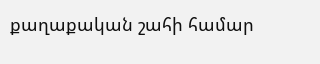քաղաքական շահի համար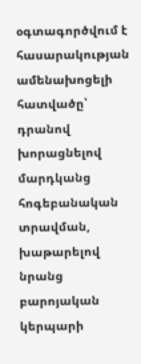օգտագործվում է հասարակության ամենախոցելի հատվածը՝ դրանով խորացնելով մարդկանց հոգեբանական տրավման, խաթարելով նրանց բարոյական կերպարի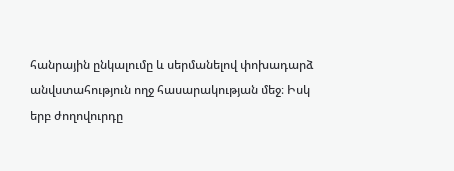հանրային ընկալումը և սերմանելով փոխադարձ անվստահություն ողջ հասարակության մեջ։ Իսկ երբ ժողովուրդը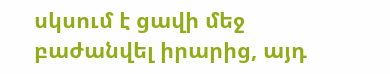սկսում է ցավի մեջ բաժանվել իրարից, այդ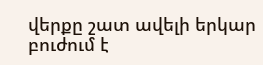վերքը շատ ավելի երկար բուժում է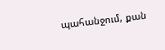պահանջում, քան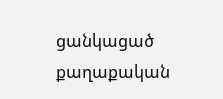ցանկացած քաղաքական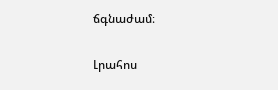ճգնաժամ։

Լրահոս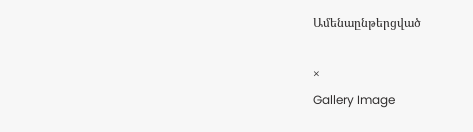Ամենաընթերցված

×
Gallery Image